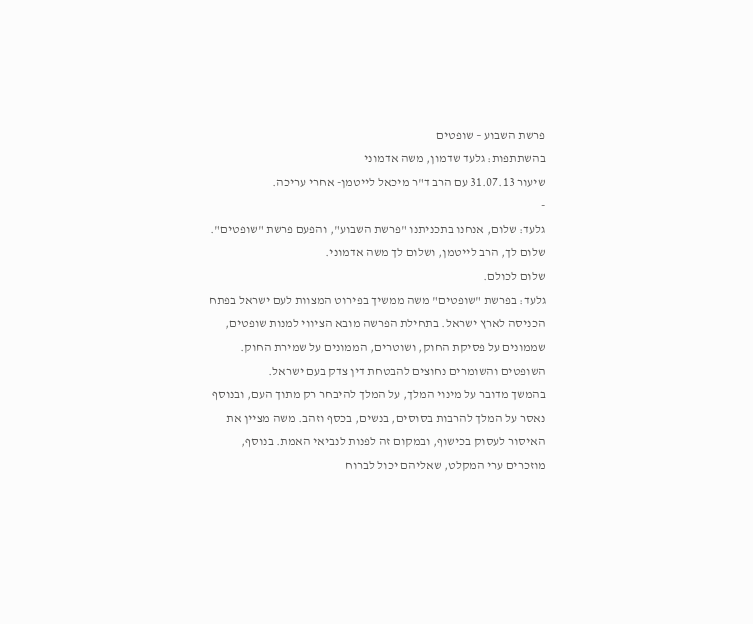פרשת השבוע – שופטים
בהשתתפות: גלעד שדמון, משה אדמוני
שיעור 31.07.13 עם הרב ד"ר מיכאל לייטמן- אחרי עריכה.
-
גלעד: שלום, אנחנו בתכניתנו "פרשת השבוע", והפעם פרשת "שופטים". שלום לך, הרב לייטמן, ושלום לך משה אדמוני.
שלום לכולם.
גלעד: בפרשת "שופטים" משה ממשיך בפירוט המצוות לעם ישראל בפתח הכניסה לארץ ישראל. בתחילת הפרשה מובא הציווי למנות שופטים, שממונים על פסיקת החוק, ושוטרים, הממונים על שמירת החוק. השופטים והשומרים נחוצים להבטחת דין צדק בעם ישראל.
בהמשך מדובר על מינוי המלך, על המלך להיבחר רק מתוך העם, ובנוסף נאסר על המלך להרבות בסוסים, בנשים, בכסף וזהב. משה מציין את האיסור לעסוק בכישוף, ובמקום זה לפנות לנביאי האמת. בנוסף, מוזכרים ערי המקלט, שאליהם יכול לברוח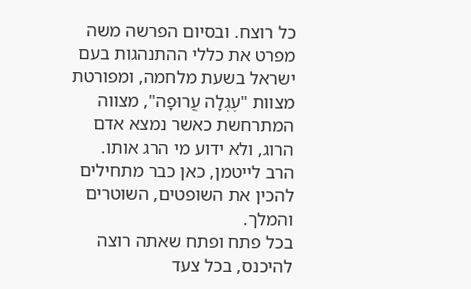כל רוצח. ובסיום הפרשה משה מפרט את כללי ההתנהגות בעם ישראל בשעת מלחמה, ומפורטת מצוות "עֶגְלָה עֲרוּפָה", מצווה המתרחשת כאשר נמצא אדם הרוג, ולא ידוע מי הרג אותו.
הרב לייטמן, כאן כבר מתחילים להכין את השופטים, השוטרים והמלך.
בכל פתח ופתח שאתה רוצה להיכנס, בכל צעד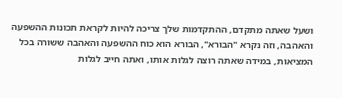ושעל שאתה מתקדם, ההתקדמות שלך צריכה להיות לקראת תכונות ההשפעה והאהבה, וזה נקרא "הבורא", הבורא הוא כוח ההשפעה והאהבה ששורה בכל המציאות, במידה שאתה רוצה לגלות אותו, ואתה חייב לגלות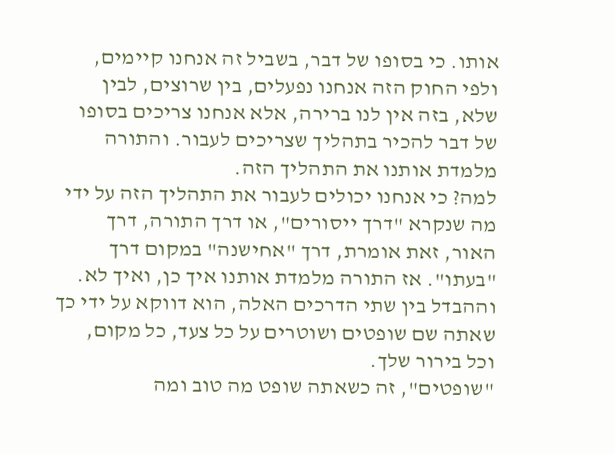אותו. כי בסופו של דבר, בשביל זה אנחנו קיימים, ולפי החוק הזה אנחנו נפעלים, בין שרוצים, לבין שלא, בזה אין לנו ברירה, אלא אנחנו צריכים בסופו של דבר להכיר בתהליך שצריכים לעבור. והתורה מלמדת אותנו את התהליך הזה.
למה? כי אנחנו יכולים לעבור את התהליך הזה על ידי מה שנקרא "דרך ייסורים", או דרך התורה, דרך האור, זאת אומרת, דרך "אחישנה" במקום דרך "בעתו". אז התורה מלמדת אותנו איך כן, ואיך לא. וההבדל בין שתי הדרכים האלה, הוא דווקא על ידי כך שאתה שם שופטים ושוטרים על כל צעד, כל מקום, וכל בירור שלך.
"שופטים", זה כשאתה שופט מה טוב ומה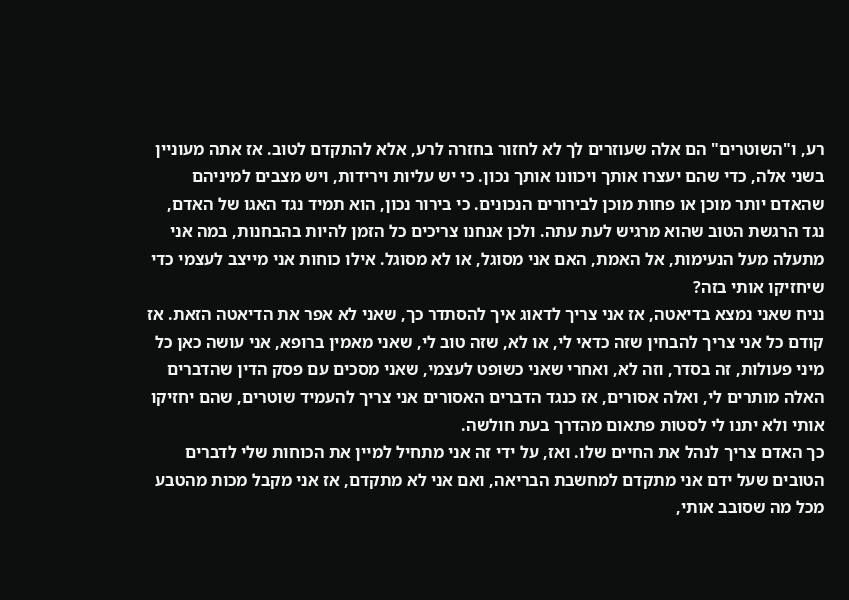רע, ו"השוטרים" הם אלה שעוזרים לך לא לחזור בחזרה לרע, אלא להתקדם לטוב. אז אתה מעוניין בשני אלה, כדי שהם יעצרו אותך ויכוונו אותך נכון. כי יש עליות וירידות, ויש מצבים למיניהם שהאדם יותר מוכן או פחות מוכן לבירורים הנכונים. כי בירור נכון, הוא תמיד נגד האגו של האדם, נגד הרגשת הטוב שהוא מרגיש לעת עתה. ולכן אנחנו צריכים כל הזמן להיות בהבחנות, במה אני מתעלה מעל הנעימות, אל האמת, האם אני מסוגל, או לא מסוגל. אילו כוחות אני מייצב לעצמי כדי שיחזיקו אותי בזה?
נניח שאני נמצא בדיאטה, אז אני צריך לדאוג איך להסתדר כך, שאני לא אפר את הדיאטה הזאת. אז קודם כל אני צריך להבחין שזה כדאי לי, או לא, שזה טוב לי, שאני מאמין ברופא, אני עושה כאן כל מיני פעולות, זה בסדר, וזה לא, ואחרי שאני כשופט לעצמי, שאני מסכים עם פסק הדין שהדברים האלה מותרים לי, ואלה אסורים, אז כנגד הדברים האסורים אני צריך להעמיד שוטרים, שהם יחזיקו אותי ולא יתנו לי לסטות פתאום מהדרך בעת חולשה.
כך האדם צריך לנהל את החיים שלו. ואז, על ידי זה אני מתחיל למיין את הכוחות שלי לדברים הטובים שעל ידם אני מתקדם למחשבת הבריאה, ואם אני לא מתקדם, אז אני מקבל מכות מהטבע מכל מה שסובב אותי,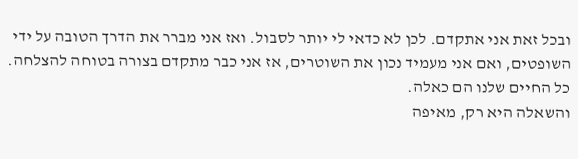ובכל זאת אני אתקדם. לכן לא כדאי לי יותר לסבול. ואז אני מברר את הדרך הטובה על ידי השופטים, ואם אני מעמיד נכון את השוטרים, אז אני כבר מתקדם בצורה בטוחה להצלחה. כל החיים שלנו הם כאלה.
והשאלה היא רק, מאיפה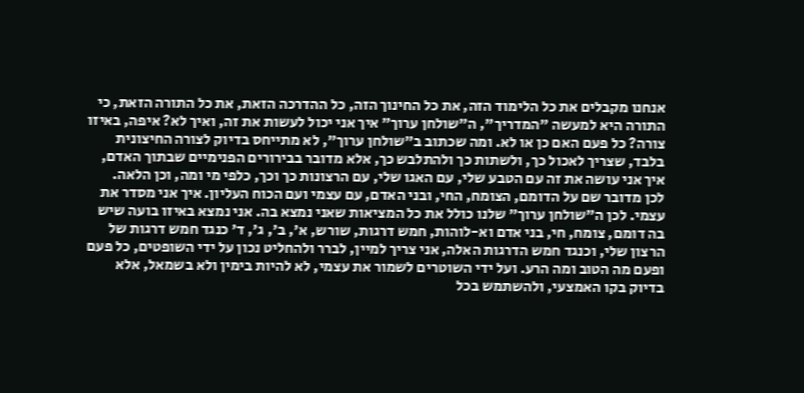אנחנו מקבלים את כל הלימוד הזה, את כל החינוך הזה, כל ההדרכה הזאת, את כל התורה הזאת, כי התורה היא למעשה "המדריך", ה"שולחן ערוך" איך אני יכול לעשות את זה, ואיך לא? איפה, באיזו צורה? כל פעם האם כן או לא. ומה שכתוב ב"שולחן ערוך", לא מתייחס בדיוק לצורה החיצונית בלבד, שצריך לאכול כך, ולשתות כך ולהתלבש כך, אלא מדובר בבירורים הפנימיים שבתוך האדם, איך אני עושה את זה עם הטבע שלי, עם האגו שלי, עם הרצונות כך וכך, כלפי מי ומה, וכן הלאה.
לכן מדובר שם על הדומם, הצומח, החי, ובני האדם, עם עצמי ועם הכוח העליון. איך אני מסדר את עצמי. לכן ה"שולחן ערוך" שלנו כולל את כל המציאות שאני נמצא בה. אני נמצא באיזו בועה שיש בה דומם, צומח, חי, בני אדם וא-לוהות, חמש דרגות, שורש, א', ב', ג', ד' כנגד חמש דרגות של הרצון שלי, וכנגד חמש הדרגות האלה, אני צריך למיין, לברר ולהחליט נכון על ידי השופטים, כל פעם ופעם מה הטוב ומה הרע. ועל ידי השוטרים לשמור את עצמי, לא להיות בימין ולא בשמאל, אלא בדיוק בקו האמצעי, ולהשתמש בכל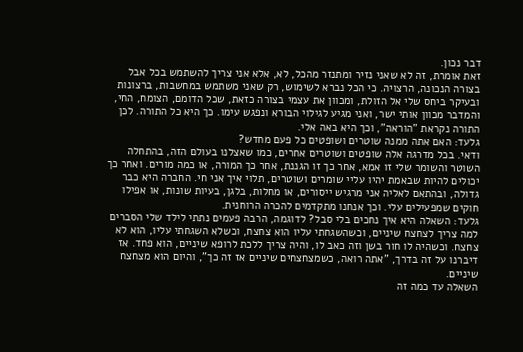דבר נכון.
זאת אומרת, זה לא שאני נזיר ומתנזר מהכל, לא, אלא אני צריך להשתמש בכל אבל בצורה הנכונה, הרצויה. כי הכל נברא לשימוש, רק שאני משתמש במחשבות, ברצונות ובעיקר ביחס שלי אל הזולת, ומכוון את עצמי בצורה כזאת, שכל הדומם, הצומח, החי, והמדבר מכוון אותי ישר, ואני מגיע לגילוי הבורא ונפגש עימו. כך היא כל התורה. לכן התורה נקראת "הוראה", וכך היא באה אלי.
גלעד: האם אתה ממנה שוטרים ושופטים כל פעם מחדש?
ודאי. בכל מדרגה אלה שופטים ושוטרים אחרים, כמו שאצלנו בעולם הזה, בהתחלה השוטר והשומר שלי זו אמא, אחר כך זו הגננת, אחר כך המורה, או כמה מורים. ואחר כך יכולים להיות שבאמת יהיו עליי שומרים ושוטרים, תלוי איך אני חי. החברה היא כבר גדולה, ובהתאם לאליה אני מרגיש ייסורים, או מחלות, בלגן, בעיות שונות, או אפילו חוקים שמפעילים עלי. וכך אנחנו מתקדמים להכרה הרוחנית.
גלעד: השאלה היא איך נחכים בלי סבל? לדוגמה, הרבה פעמים נתתי לילד שלי הסברים למה צריך לצחצח שיניים, וכשהשגחתי עליו הוא צחצח, וכשלא השגחתי עליו, הוא לא צחצח. וכשהיה לו חור בשן וזה כאב לו, והיה צריך ללכת לרופא שיניים, הוא פחד. אז דיברנו על זה בדרך, "אתה רואה, כשמצחצחים שיניים אז זה כך", והיום הוא מצחצח שיניים.
השאלה עד כמה זה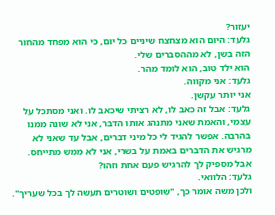יעזור?
גלעד: היום הוא מצחצח שיניים כל יום, כי הוא מפחד מהחור הזה בשן, לא מההסברים שלי.
הוא ילד טוב, הוא לומד מהר.
גלעד: אני מקווה.
אני יותר עקשן.
גלעד: אבל זה כאב לו, לא רציתי שיכאב לו. ואני מסתכל על עצמי, והאמת שאני מתנהג אותו הדבר, אני לא שונה ממנו בהרבה. אפשר להגיד לי כל מיני דברים, אבל עד שאני לא מרגיש את הדברים באמת על בשרי, אני לא ממש מתייחס.
אבל מספיק לך להרגיש פעם אחת וזהו?
גלעד: הלוואי.
ולכן משה אומר כך, "שופטים ושוטרים תעשה לך בכל שעריך".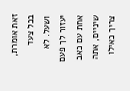זאת אומרת, בכל צעד ושעל. לא יעזור לך פעם אחת עם כאב שיניים, אתה צריך כאילו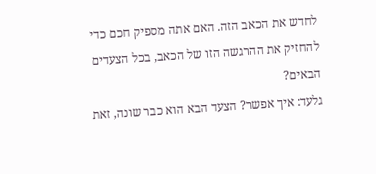לחדש את הכאב הזה. האם אתה מספיק חכם כדי להחזיק את ההרגשה הזו של הכאב, בכל הצעדים הבאים?
גלעד: איך אפשר? הצעד הבא הוא כבר שונה, זאת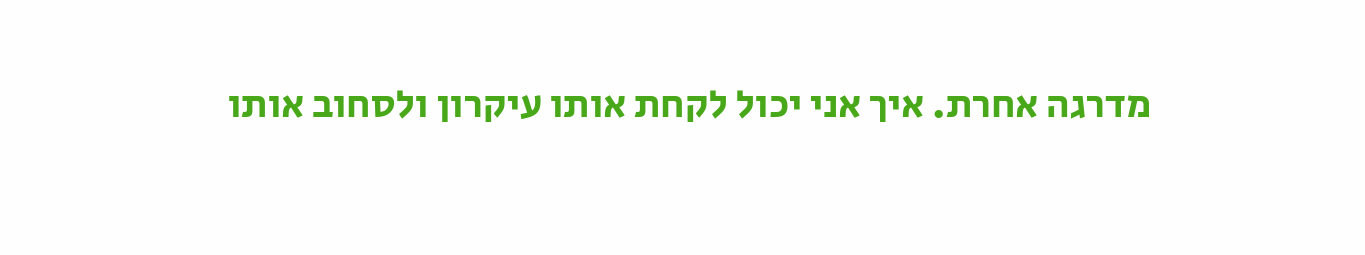מדרגה אחרת. איך אני יכול לקחת אותו עיקרון ולסחוב אותו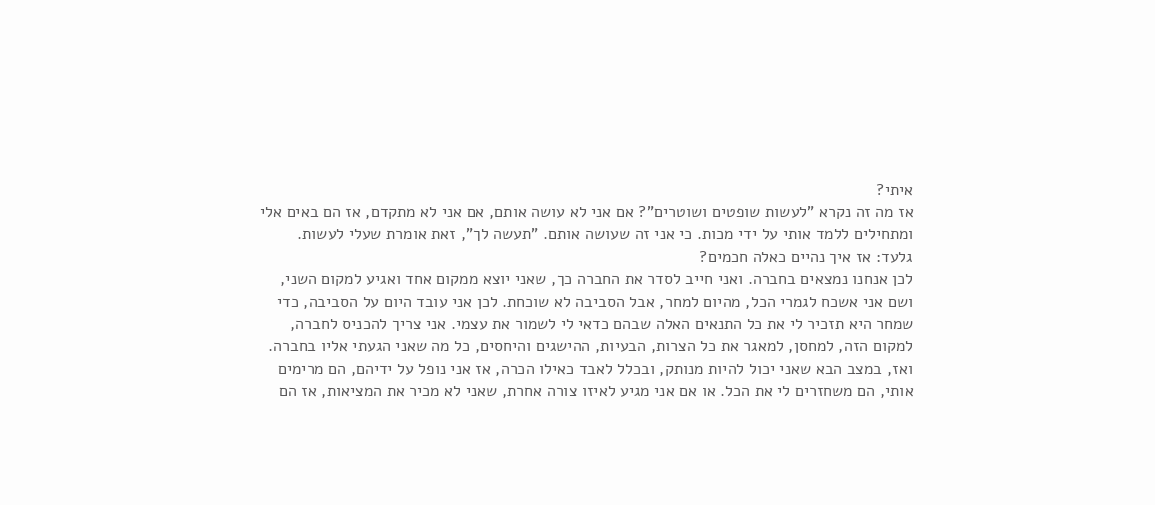איתי?
אז מה זה נקרא "לעשות שופטים ושוטרים"? אם אני לא עושה אותם, אם אני לא מתקדם, אז הם באים אלי ומתחילים ללמד אותי על ידי מכות. כי אני זה שעושה אותם. "תעשה לך", זאת אומרת שעלי לעשות.
גלעד: אז איך נהיים כאלה חכמים?
לכן אנחנו נמצאים בחברה. ואני חייב לסדר את החברה כך, שאני יוצא ממקום אחד ואגיע למקום השני, ושם אני אשכח לגמרי הכל, מהיום למחר, אבל הסביבה לא שוכחת. לכן אני עובד היום על הסביבה, כדי שמחר היא תזכיר לי את כל התנאים האלה שבהם כדאי לי לשמור את עצמי. אני צריך להכניס לחברה, למקום הזה, למחסן, למאגר את כל הצרות, הבעיות, ההישגים והיחסים, כל מה שאני הגעתי אליו בחברה. ואז, במצב הבא שאני יכול להיות מנותק, ובכלל לאבד כאילו הכרה, אז אני נופל על ידיהם, הם מרימים אותי, הם משחזרים לי את הכל. או אם אני מגיע לאיזו צורה אחרת, שאני לא מכיר את המציאות, אז הם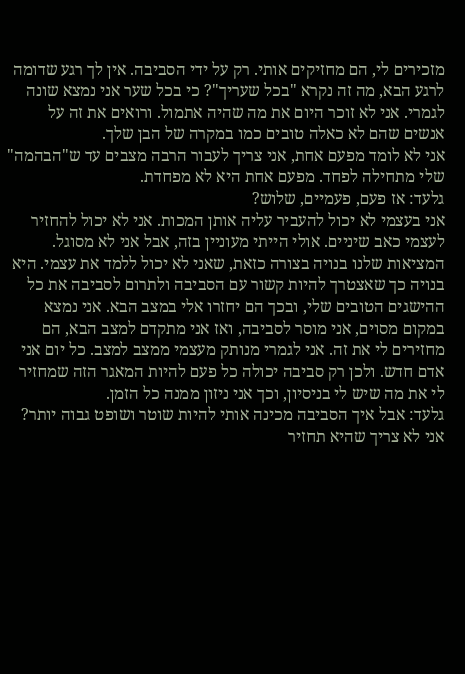מזכירים לי, הם מחזיקים אותי. רק על ידי הסביבה. אין לך רגע שדומה לרגע הבא, מה זה נקרא "בכל שעריך"? כי בכל שער אני נמצא שונה לגמרי. אני לא זוכר היום את מה שהיה אתמול. ורואים את זה על אנשים שהם לא כאלה טובים כמו במקרה של הבן שלך.
אני לא לומד מפעם אחת, אני צריך לעבור הרבה מצבים עד ש"הבהמה" שלי מתחילה לפחד. מפעם אחת היא לא מפחדת.
גלעד: אז פעם, פעמיים, שלוש?
אני בעצמי לא יכול להעביר עליה אותן המכות. אני לא יכול להחזיר לעצמי כאב שיניים. אולי הייתי מעוניין בזה, אבל אני לא מסוגל. המציאות שלנו בנויה בצורה כזאת, שאני לא יכול ללמד את עצמי. היא בנויה כך שאצטרך להיות קשור עם הסביבה ולתרום לסביבה את כל ההישגים הטובים שלי, ובכך הם יחזרו אלי במצב הבא. אני נמצא במקום מסוים, אני מוסר לסביבה, ואז אני מתקדם למצב הבא, הם מחזירים לי את זה. אני לגמרי מנותק מעצמי ממצב למצב. כל יום אני אדם חדש. ולכן רק סביבה יכולה כל פעם להיות המאגר הזה שמחזיר לי את מה שיש לי בניסיון, וכך אני ניזון ממנה כל הזמן.
גלעד: אבל איך הסביבה מכינה אותי להיות שוטר ושופט גבוה יותר? אני לא צריך שהיא תחזיר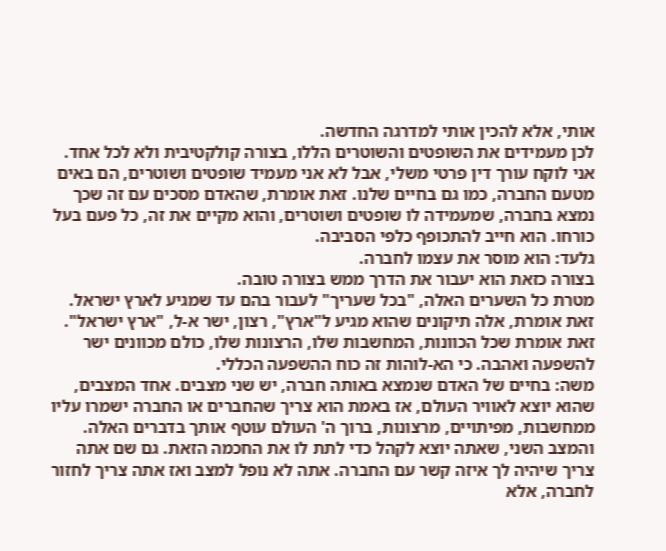אותי, אלא להכין אותי למדרגה החדשה.
לכן מעמידים את השופטים והשוטרים הללו, בצורה קולקטיבית ולא לכל אחד. אני לוקח עורך דין פרטי משלי, אבל לא אני מעמיד שופטים ושוטרים, הם באים מטעם החברה, כמו גם בחיים שלנו. זאת אומרת, שהאדם מסכים עם זה שכך נמצא בחברה, שמעמידה לו שופטים ושוטרים, והוא מקיים את זה, כל פעם בעל כורחו. הוא חייב להתכופף כלפי הסביבה.
גלעד: הוא מוסר את עצמו לחברה.
בצורה כזאת הוא יעבור את הדרך ממש בצורה טובה.
מטרת כל השערים האלה, "בכל שעריך" לעבור בהם עד שמגיע לארץ ישראל. זאת אומרת, אלה תיקונים שהוא מגיע ל"ארץ", רצון, ישר א-ל, "ארץ ישראל". זאת אומרת שכל הכוונות, המחשבות שלו, הרצונות שלו, כולם מכוונים ישר להשפעה ואהבה. כי הא-לוהות זה כוח ההשפעה הכללי.
משה: בחיים של האדם שנמצא באותה חברה, יש שני מצבים. אחד המצבים, שהוא יוצא לאוויר העולם, אז באמת הוא צריך שהחברים או החברה ישמרו עליו ממחשבות, מפיתויים, מרצונות, ברוך ה' העולם עוטף אותך בדברים האלה. והמצב השני, שאתה יוצא לקהל כדי לתת לו את החכמה הזאת. גם שם אתה צריך שיהיה לך איזה קשר עם החברה. אתה לא נופל למצב ואז אתה צריך לחזור לחברה, אלא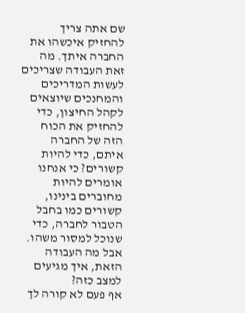שם אתה צריך להחזיק איכשהו את החברה איתך. מה זאת העבודה שצריכים לעשות המדריכים והמחנכים שיוצאים לקהל החיצון, כדי להחזיק את הכוח הזה של החברה איתם, כדי להיות קשורים? כי אנחנו אומרים להיות מחוברים בינינו, קשורים כמו בחבל הטבור לחברה, כדי שנוכל למסור משהו. אבל מה העבודה הזאת, איך מגיעים למצב כזה?
אף פעם לא קורה לך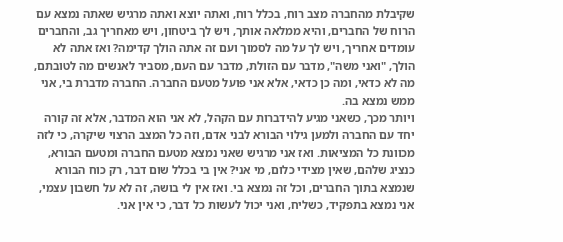שקיבלת מהחברה מצב רוח, בכלל רוח, ואתה יוצא ואתה מרגיש שאתה נמצא עם הרוח של החברים, והיא ממלאה אותך, ויש לך ביטחון, ויש מאחריך גב, והחברים עומדים אחריך, ויש לך על מה לסמוך ועם זה אתה הולך קדימה? ואז אתה לא הולך, "ואני משה", מדבר עם הזולת, מדבר עם העם, מסביר לאנשים מה לטובתם, מה לא כדאי, ומה כן כדאי, אלא אני פועל מטעם החברה. החברה מדברת בי, אני ממש נמצא בה.
ויותר מכך, כשאני מגיע להידברות עם הקהל, לא אני הוא המדבר, אלא זה קורה יחד עם החברה ולמען גילוי הבורא לבני אדם, וזה כל המצב הרצוי שיקרה, כי לזה מכוונת כל המציאות. ואז אני מרגיש שאני נמצא מטעם החברה ומטעם הבורא, כנציג שלהם, שאין מצידי כלום, מי אני? אין בי בכלל שום דבר, רק כוח הבורא שנמצא בתוך החברים, וכל זה נמצא בי. ואז אין לי בושה, זה לא על חשבון עצמי, אני נמצא בתפקיד, כשליח, ואני יכול לעשות כל דבר, כי אין אני.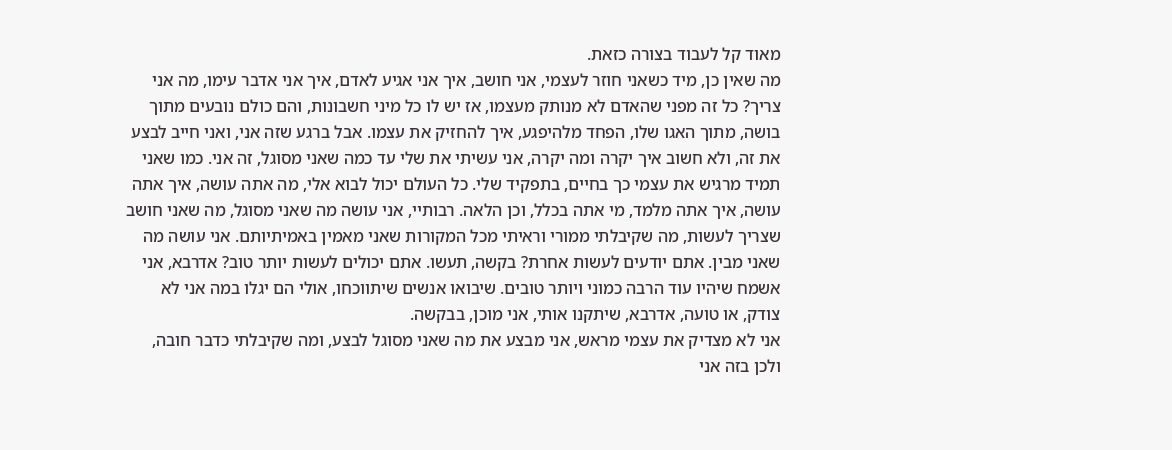מאוד קל לעבוד בצורה כזאת.
מה שאין כן, מיד כשאני חוזר לעצמי, אני חושב, איך אני אגיע לאדם, איך אני אדבר עימו, מה אני צריך? כל זה מפני שהאדם לא מנותק מעצמו, אז יש לו כל מיני חשבונות, והם כולם נובעים מתוך בושה, מתוך האגו שלו, הפחד מלהיפגע, איך להחזיק את עצמו. אבל ברגע שזה אני, ואני חייב לבצע את זה, ולא חשוב איך יקרה ומה יקרה, אני עשיתי את שלי עד כמה שאני מסוגל, זה אני. כמו שאני תמיד מרגיש את עצמי כך בחיים, בתפקיד שלי. כל העולם יכול לבוא אלי, מה אתה עושה, איך אתה עושה, איך אתה מלמד, מי אתה בכלל, וכן הלאה. רבותיי, אני עושה מה שאני מסוגל, מה שאני חושב שצריך לעשות, מה שקיבלתי ממורי וראיתי מכל המקורות שאני מאמין באמיתיותם. אני עושה מה שאני מבין. אתם יודעים לעשות אחרת? בקשה, תעשו. אתם יכולים לעשות יותר טוב? אדרבא, אני אשמח שיהיו עוד הרבה כמוני ויותר טובים. שיבואו אנשים שיתווכחו, אולי הם יגלו במה אני לא צודק, או טועה, אדרבא, שיתקנו אותי, אני מוכן, בבקשה.
אני לא מצדיק את עצמי מראש, אני מבצע את מה שאני מסוגל לבצע, ומה שקיבלתי כדבר חובה, ולכן בזה אני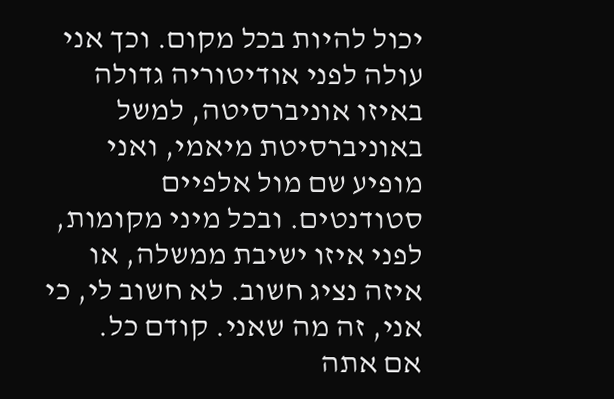יכול להיות בכל מקום. וכך אני עולה לפני אודיטוריה גדולה באיזו אוניברסיטה, למשל באוניברסיטת מיאמי, ואני מופיע שם מול אלפיים סטודנטים. ובכל מיני מקומות, לפני איזו ישיבת ממשלה, או איזה נציג חשוב. לא חשוב לי, כי אני, זה מה שאני. קודם כל.
אם אתה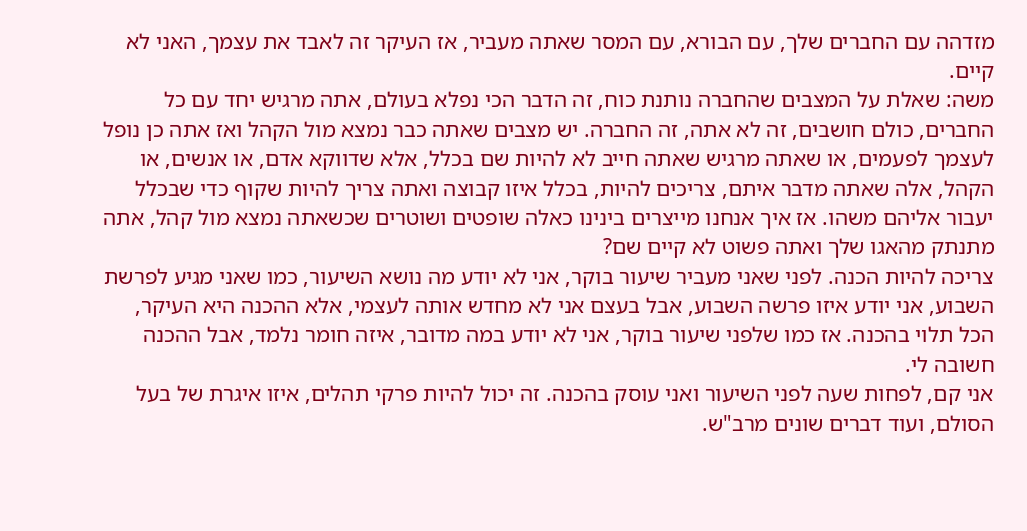מזדהה עם החברים שלך, עם הבורא, עם המסר שאתה מעביר, אז העיקר זה לאבד את עצמך, האני לא קיים.
משה: שאלת על המצבים שהחברה נותנת כוח, זה הדבר הכי נפלא בעולם, אתה מרגיש יחד עם כל החברים, כולם חושבים, זה לא אתה, זה החברה. יש מצבים שאתה כבר נמצא מול הקהל ואז אתה כן נופל לעצמך לפעמים, או שאתה מרגיש שאתה חייב לא להיות שם בכלל, אלא שדווקא אדם, או אנשים, או הקהל, אלה שאתה מדבר איתם, צריכים להיות, בכלל איזו קבוצה ואתה צריך להיות שקוף כדי שבכלל יעבור אליהם משהו. אז איך אנחנו מייצרים בינינו כאלה שופטים ושוטרים שכשאתה נמצא מול קהל, אתה מתנתק מהאגו שלך ואתה פשוט לא קיים שם?
צריכה להיות הכנה. לפני שאני מעביר שיעור בוקר, אני לא יודע מה נושא השיעור, כמו שאני מגיע לפרשת השבוע, אני יודע איזו פרשה השבוע, אבל בעצם אני לא מחדש אותה לעצמי, אלא ההכנה היא העיקר, הכל תלוי בהכנה. אז כמו שלפני שיעור בוקר, אני לא יודע במה מדובר, איזה חומר נלמד, אבל ההכנה חשובה לי.
אני קם, לפחות שעה לפני השיעור ואני עוסק בהכנה. זה יכול להיות פרקי תהלים, איזו איגרת של בעל הסולם, ועוד דברים שונים מרב"ש.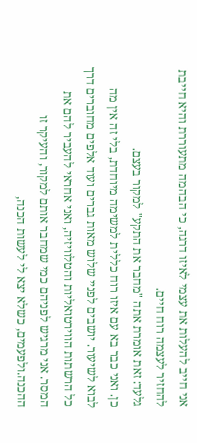אני חייב להעלות את עצמי לאיזו דרגה, כי הבהמה מתעוררת והיא חייבת להחזיר לעצמה רוח חיים.
גלעד: זאת אומרת אתה "מחבר את התקע" למקור בעצם.
כן. ואני כבר בא עם איזו רוח כללית למשימה מיוחדת, בלי זה אין מה לבוא לשיעור. יושבים לפניי שלוש מאות גברים ועוד אלפים מחוברים דרך כל הרשתות הווירטואליות והטלוויזיה, ואני אחראי להעביר להם את המסר. אני מרגיש לפניהם כמי שמחבר אותם למקור, והעיקר זו ההכנה.ולפעמים, כשלא יצא לי לעשות הכנה,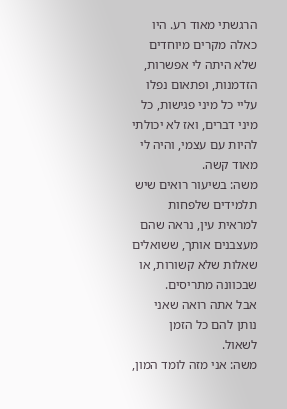הרגשתי מאוד רע. היו כאלה מקרים מיוחדים שלא היתה לי אפשרות, הזדמנות, ופתאום נפלו עליי כל מיני פגישות, כל מיני דברים, ואז לא יכולתי להיות עם עצמי, והיה לי מאוד קשה.
משה: בשיעור רואים שיש תלמידים שלפחות למראית עין, נראה שהם מעצבנים אותך, ששואלים שאלות שלא קשורות, או שבכוונה מתריסים.
אבל אתה רואה שאני נותן להם כל הזמן לשאול.
משה: אני מזה לומד המון,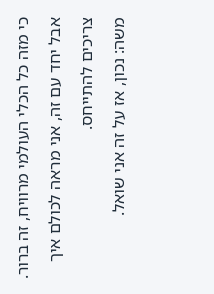כי מזה כל הכלי העולמי מרוויח, זה ברור.
אבל יחד עם זה, אני מראה לכולם איך צריכים להתייחס.
משה: נכון, אז על זה אני שואל.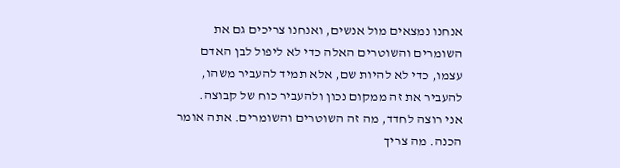אנחנו נמצאים מול אנשים, ואנחנו צריכים גם את השומרים והשוטרים האלה כדי לא ליפול לבן האדם עצמו, כדי לא להיות שם, אלא תמיד להעביר משהו, להעביר את זה ממקום נכון ולהעביר כוח של קבוצה.
אני רוצה לחדד, מה זה השוטרים והשומרים. אתה אומר הכנה. מה צריך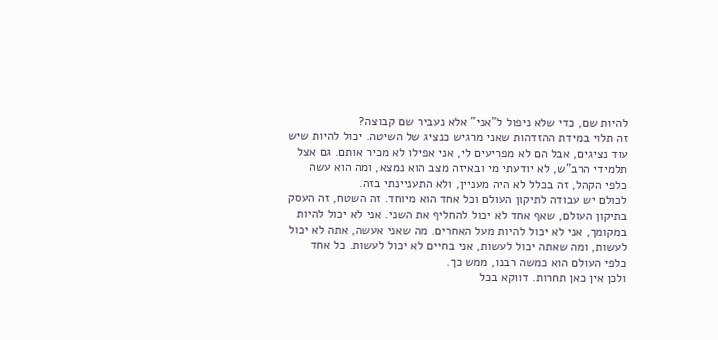להיות שם, כדי שלא ניפול ל"אני" אלא נעביר שם קבוצה?
זה תלוי במידת ההזדהות שאני מרגיש כנציג של השיטה. יכול להיות שיש עוד נציגים, אבל הם לא מפריעים לי, אני אפילו לא מכיר אותם. גם אצל תלמידי הרב"ש, לא יודעתי מי ובאיזה מצב הוא נמצא, ומה הוא עשה כלפי הקהל, זה בכלל לא היה מעניין, ולא התעניינתי בזה.
לכולם יש עבודה לתיקון העולם וכל אחד הוא מיוחד. זה השטח, זה העסק בתיקון העולם, שאף אחד לא יכול להחליף את השני. אני לא יכול להיות במקומך, אני לא יכול להיות מעל האחרים. מה שאני אעשה, אתה לא יכול לעשות, ומה שאתה יכול לעשות, אני בחיים לא יכול לעשות. כל אחד כלפי העולם הוא כמשה רבנו, ממש כך.
ולכן אין כאן תחרות. דווקא בכל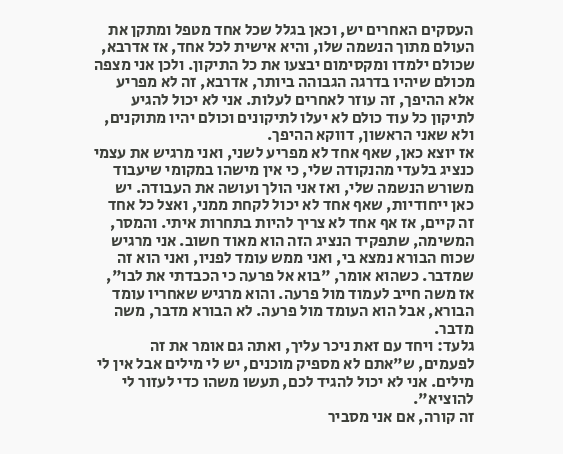העסקים האחרים יש, וכאן בגלל שכל אחד מטפל ומתקן את העולם מתוך הנשמה שלו, והיא אישית לכל אחד, אז אדרבא, שכולם ילמדו ומקסימום יבצעו את כל התיקון. ולכן אני מצפה מכולם שיהיו בדרגה הגבוהה ביותר, אדרבא, זה לא מפריע אלא ההיפך, זה עוזר לאחרים לעלות. אני לא יכול להגיע לתיקון כל עוד כולם לא יעלו לתיקונים וכולם יהיו מתוקנים, ולא שאני הראשון, דווקא ההיפך.
אז יוצא כאן, שאף אחד לא מפריע לשני, ואני מרגיש את עצמי כנציג בלעדי מהנקודה שלי, כי אין מישהו במקומי שיעבוד משורש הנשמה שלי, ואז אני הולך ועושה את העבודה. יש כאן ייחודיות, שאף אחד לא יכול לקחת ממני, ואצל כל אחד זה קיים, אז אף אחד לא צריך להיות בתחרות איתי. והמסר, המשימה, שתפקיד הנציג הזה הוא מאוד חשוב. אני מרגיש שכוח הבורא נמצא בי, ואני ממש עומד לפניו, ואני הוא זה שמדבר. כשהוא אומר, "בוא אל פרעה כי הכבדתי את לבו", אז משה חייב לעמוד מול פרעה. והוא מרגיש שאחריו עומד הבורא, אבל הוא העומד מול פרעה. לא הבורא מדבר, משה מדבר.
גלעד: ויחד עם זאת ניכר עליך, ואתה גם אומר את זה לפעמים, ש"אתם לא מספיק מוכנים, יש לי מילים אבל אין לי מילים. אני לא יכול להגיד לכם, תעשו משהו כדי לעזור לי להוציא".
זה קורה, אם אני מסביר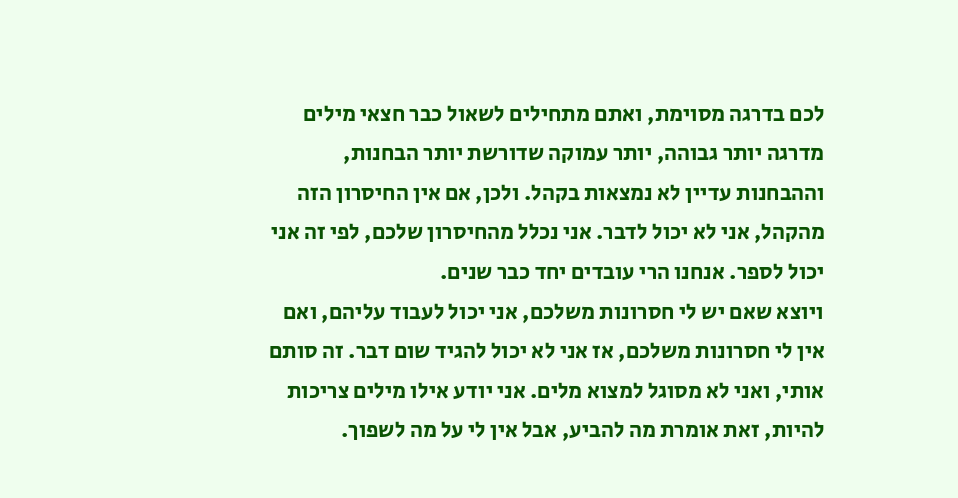לכם בדרגה מסוימת, ואתם מתחילים לשאול כבר חצאי מילים מדרגה יותר גבוהה, יותר עמוקה שדורשת יותר הבחנות, וההבחנות עדיין לא נמצאות בקהל. ולכן, אם אין החיסרון הזה מהקהל, אני לא יכול לדבר. אני נכלל מהחיסרון שלכם, לפי זה אני יכול לספר. אנחנו הרי עובדים יחד כבר שנים.
ויוצא שאם יש לי חסרונות משלכם, אני יכול לעבוד עליהם, ואם אין לי חסרונות משלכם, אז אני לא יכול להגיד שום דבר. זה סותם אותי, ואני לא מסוגל למצוא מלים. אני יודע אילו מילים צריכות להיות, זאת אומרת מה להביע, אבל אין לי על מה לשפוך.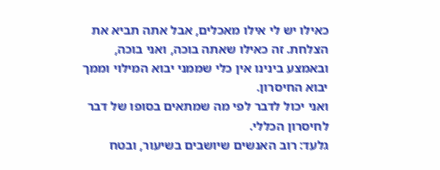כאילו יש לי אילו מאכלים, אבל אתה תביא את הצלחת. זה כאילו שאתה בוכה, ואני בוכה, ובאמצע בינינו אין כלי שממני יבוא המילוי וממך יבוא החיסרון.
ואני יכול לדבר לפי מה שמתאים בסופו של דבר לחיסרון הכללי.
גלעד: רוב האנשים שיושבים בשיעור, ובטח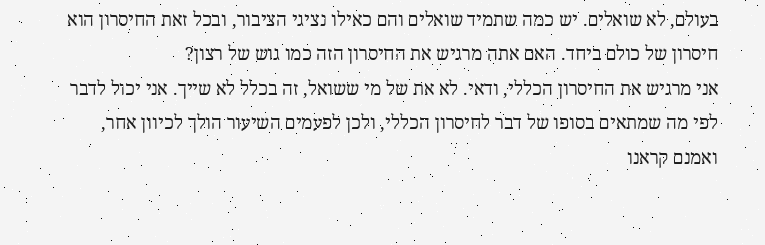בעולם, לא שואלים. יש כמה שתמיד שואלים והם כאילו נציגי הציבור, ובכל זאת החיסרון הוא חיסרון של כולם ביחד. האם אתה מרגיש את החיסרון הזה כמו גוש של רצון?
אני מרגיש את החיסרון הכללי, ודאי. לא את של מי ששואל, זה בכלל לא שייך. אני יכול לדבר לפי מה שמתאים בסופו של דבר לחיסרון הכללי, ולכן לפעמים השיעור הולך לכיוון אחר, ואמנם קראנו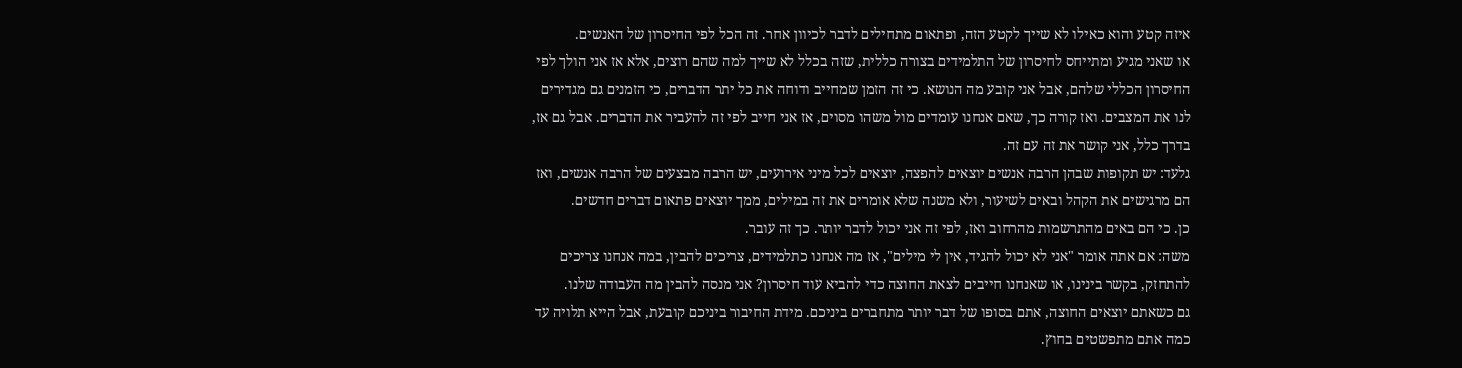איזה קטע והוא כאילו לא שייך לקטע הזה, ופתאום מתחילים לדבר לכיוון אחר. זה הכל לפי החיסרון של האנשים.
או שאני מגיע ומתייחס לחיסרון של התלמידים בצורה כללית, שזה בכלל לא שייך למה שהם רוצים, אלא אז אני הולך לפי החיסרון הכללי שלהם, אבל אני קובע מה הנושא. כי זה הזמן שמחייב ודוחה את כל יתר הדברים, כי הזמנים גם מגדירים לנו את המצבים. ואז קורה כך, שאם אנחנו עומדים מול משהו מסוים, אז אני חייב לפי זה להעביר את הדברים. אבל גם אז, בדרך כלל, אני קושר את זה עם זה.
גלעד: יש תקופות שבהן הרבה אנשים יוצאים להפצה, יוצאים לכל מיני אירועים, יש הרבה מבצעים של הרבה אנשים, ואז הם מרגישים את הקהל ובאים לשיעור, ולא משנה שלא אומרים את זה במילים, ממך יוצאים פתאום דברים חדשים.
כן. כי הם באים מהתרשמות מהרחוב ואז, לפי זה אני יכול לדבר יותר. כך זה עובר.
משה: אם אתה אומר "אני לא יכול להגיד, אין לי מילים", אז מה אנחנו כתלמידים, צריכים להבין, במה אנחנו צריכים להתחזק, בקשר בינינו, או שאנחנו חייבים לצאת החוצה כדי להביא עוד חיסרון? אני מנסה להבין מה העבודה שלנו.
גם כשאתם יוצאים החוצה, אתם בסופו של דבר יותר מתחברים ביניכם. מידת החיבור ביניכם קובעת, אבל הייא תלויה עד כמה אתם מתפשטים בחוץ.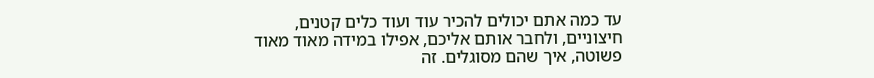עד כמה אתם יכולים להכיר עוד ועוד כלים קטנים, חיצוניים, ולחבר אותם אליכם, אפילו במידה מאוד מאוד פשוטה, איך שהם מסוגלים. זה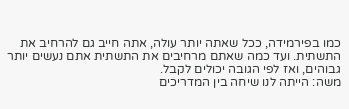כמו בפירמידה, ככל שאתה יותר עולה, אתה חייב גם להרחיב את התשתית. ועד כמה שאתם מרחיבים את התשתית אתם נעשים יותר גבוהים, ואז לפי הגובה יכולים לקבל.
משה: הייתה לנו שיחה בין המדריכים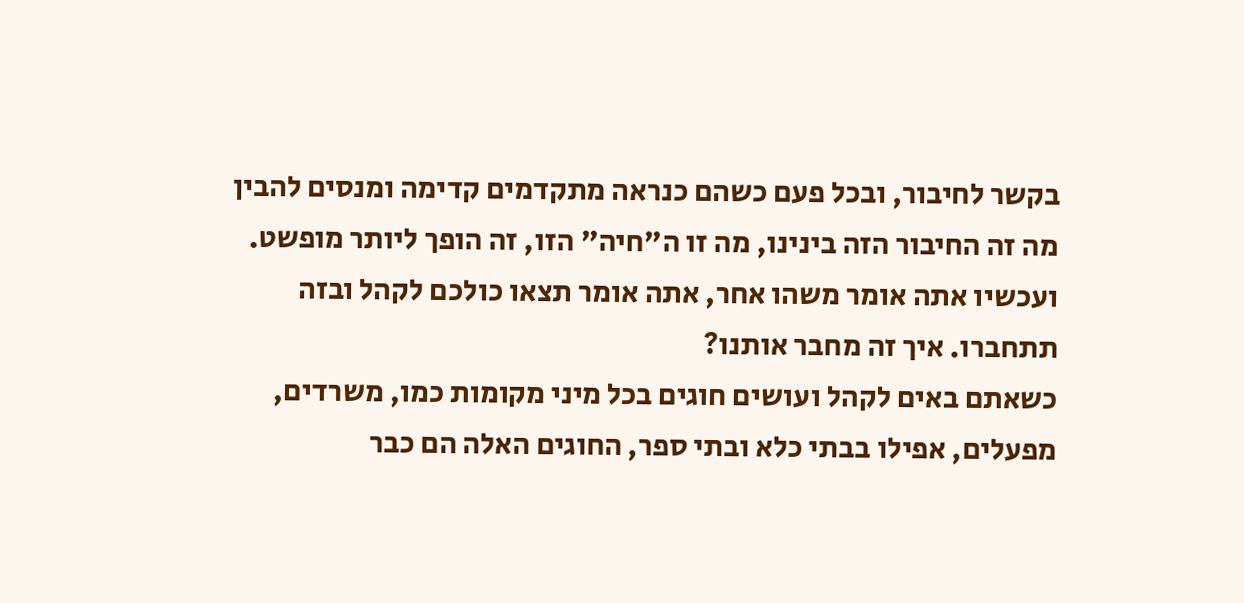בקשר לחיבור, ובכל פעם כשהם כנראה מתקדמים קדימה ומנסים להבין מה זה החיבור הזה בינינו, מה זו ה"חיה" הזו, זה הופך ליותר מופשט. ועכשיו אתה אומר משהו אחר, אתה אומר תצאו כולכם לקהל ובזה תתחברו. איך זה מחבר אותנו?
כשאתם באים לקהל ועושים חוגים בכל מיני מקומות כמו, משרדים, מפעלים, אפילו בבתי כלא ובתי ספר, החוגים האלה הם כבר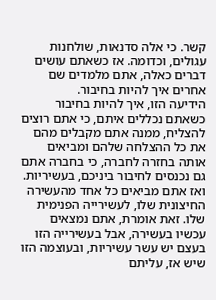קשר. כי אלה סדנאות, שולחנות עגולים, וכדומה. אז כשאתם עושים דברים כאלה, אתם מלמדים שם אחרים איך להיות בחיבור.
הידיעה הזו, איך להיות בחיבור כשאתם נכללים איתם, כי אתם רוצים להצליח, ממנה אתם מקבלים מהם את כל ההצלחה שלהם ומביאים אותה בחזרה לחברה, כי בחברה אתם גם נכנסים לחיבור ביניכם, בעשיריות. ואז אתם מביאים כל אחד מהעשירה החיצונית שלו, לעשירייה הפנימית שלו. זאת אומרת, אתם נמצאים עכשיו בעשירה, אבל בעשירייה הזו בעצם יש עשר עשיריות, ובעוצמה הזו שיש אז, עליתם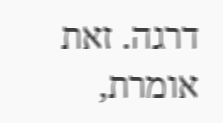דרגה. זאת אומרת,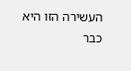העשירה הזו היא כבר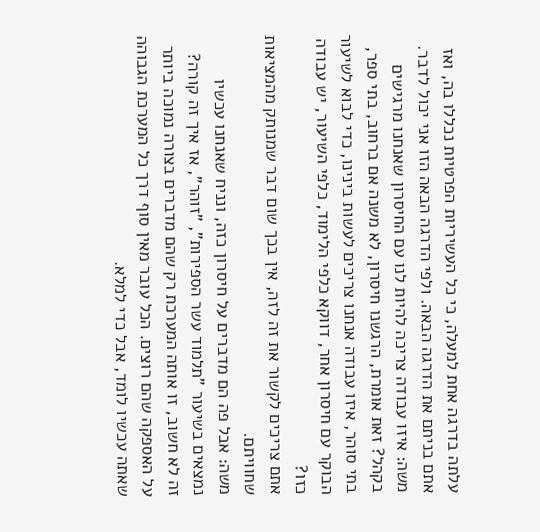עלתה בדרגה אחת למעלה, כי כל העשיריות הפרטיות נכללו בה, ואז אתם בניתם את הדרגה הבאה. ולפי הדרגה הבאה הזו אני יכול לדבר.
משה: איזו עבודה צריכה להיות לנו עם החיסרון שאנחנו מרגישים בקהל? זאת אומרת, הרגשנו חיסרון, לא משנה אם ברחוב, בתי ספר, בתי סוהר, איזו עבודה אנחנו צריכים לעשות בינינו, כדי לבוא לשיעור הבוקר עם חיסרון אחר, דווקא כלפי הלימוד, כלפי השיעור, יש עבודה כזו?
אתם צריכים לקשור את זה לזה, אין בכך שום דבר שמנותק מהמציאות שחוויתם.
משה: אבל פה הם מדברים על חיסרון כזה, ונניח שאנחנו עכשיו נמצאים בשיעור "תלמוד עשר הספירות", "זוהר", אז איך זה קורה?
זה לא חשוב, זו אותה המערכת רק שהם מדברים בצורה נמוכה ביותר על האספקה שהם רוצים. הכל עובר מאין סוף דרך כל המערכת הגבוהה שאתה עכשיו לומד, אבל כדי למלא.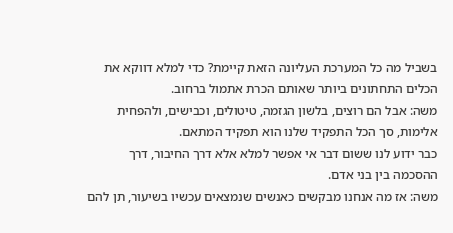בשביל מה כל המערכת העליונה הזאת קיימת? כדי למלא דווקא את הכלים התחתונים ביותר שאותם הכרת אתמול ברחוב.
משה: אבל הם רוצים, בלשון הגזמה, טיטולים, וכבישים, ולהפחית אלימות, סך הכל התפקיד שלנו הוא תפקיד המתאם.
כבר ידוע לנו ששום דבר אי אפשר למלא אלא דרך החיבור, דרך ההסכמה בין בני אדם.
משה: אז מה אנחנו מבקשים כאנשים שנמצאים עכשיו בשיעור, תן להם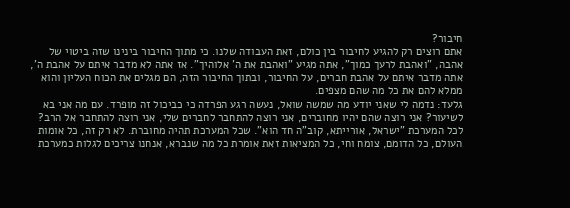חיבור?
אתם רוצים רק להגיע לחיבור בין כולם, זאת העבודה שלנו. כי מתוך החיבור בינינו שזה ביטוי של אהבה, "ואהבת לרעך כמוך", אתה מגיע "ואהבת את ה' אלוהיך". אז אתה לא מדבר איתם על אהבת ה', אתה מדבר איתם על אהבת חברים, על החיבור, ובתוך החיבור הזה, הם מגלים את הכוח העליון והוא ממלא להם את כל מה שהם מצפים.
גלעד: נדמה לי שאני יודע מה שמשה שואל, נעשה רגע הפרדה כי כביכול זה מופרד. עם מה אני בא לשיעור? אני רוצה שהם יהיו מחוברים, אני רוצה להתחבר לחברים שלי, אני רוצה להתחבר אל הרב?
לכל המערכת "ישראל, אורייתא, קוב"ה חד הוא". שכל המערכת תהיה מחוברת. לא רק זה, כל אומות העולם, כל הדומם, צומח וחי, כל המציאות זאת אומרת כל מה שנברא, אנחנו צריכים לגלות כמערכת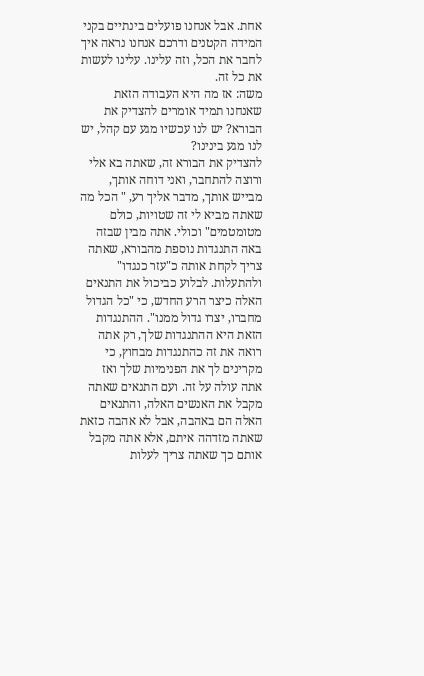אחת. אבל אנחנו פועלים בינתיים בקני המידה הקטנים ודרכם אנחנו נראה איך לחבר את הכל, וזה עלינו. עלינו לעשות את כל זה.
משה: אז מה היא העבודה הזאת שאנחנו תמיד אומרים להצדיק את הבורא? יש לנו עכשיו מגע עם קהל, יש לנו מגע בינינו?
להצדיק את הבורא זה, שאתה בא אלי ורוצה להתחבר, ואני דוחה אותך, מבייש אותך, מדבר אליך רע, " הכל מה שאתה מביא לי זה שטויות, כולם מטומטמים" וכולי. אתה מבין שבזה באה התנגדות נוספת מהבורא, שאתה צריך לקחת אותה כ"עזר כנגדו" ולהתעלות. לבלוע כביכול את התנאים האלה כיצר הרע החדש, כי "כל הגדול מחברו, יצרו גדול ממנו". ההתנגדות הזאת היא ההתנגדות שלך, רק אתה רואה את זה כהתנגדות מבחוץ, כי מקרינים לך את הפנימיות שלך ואז אתה עולה על זה. ועם התנאים שאתה מקבל את האנשים האלה, והתנאים האלה הם באהבה, אבל לא אהבה כזאת שאתה מזדהה איתם, אלא אתה מקבל אותם כך שאתה צריך לעלות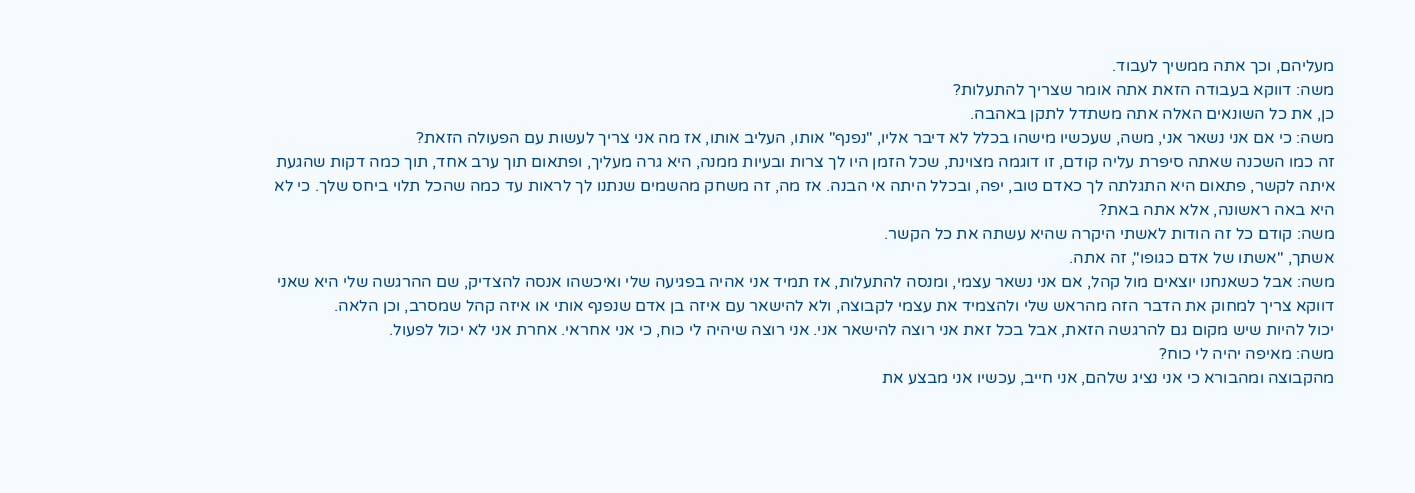מעליהם, וכך אתה ממשיך לעבוד.
משה: דווקא בעבודה הזאת אתה אומר שצריך להתעלות?
כן, את כל השונאים האלה אתה משתדל לתקן באהבה.
משה: כי אם אני נשאר אני, משה, שעכשיו מישהו בכלל לא דיבר אליו, "נפנף" אותו, העליב אותו, אז מה אני צריך לעשות עם הפעולה הזאת?
זה כמו השכנה שאתה סיפרת עליה קודם, זו דוגמה מצוינת, שכל הזמן היו לך צרות ובעיות ממנה, היא גרה מעליך, ופתאום תוך ערב אחד, תוך כמה דקות שהגעת איתה לקשר, פתאום היא התגלתה לך כאדם טוב, יפה, ובכלל היתה אי הבנה. אז מה, זה משחק מהשמים שנתנו לך לראות עד כמה שהכל תלוי ביחס שלך. כי לא היא באה ראשונה, אלא אתה באת?
משה: קודם כל זה הודות לאשתי היקרה שהיא עשתה את כל הקשר.
אשתך, "אשתו של אדם כגופו", זה אתה.
משה: אבל כשאנחנו יוצאים מול קהל, אם אני נשאר עצמי, ומנסה להתעלות, אז תמיד אני אהיה בפגיעה שלי ואיכשהו אנסה להצדיק, שם ההרגשה שלי היא שאני דווקא צריך למחוק את הדבר הזה מהראש שלי ולהצמיד את עצמי לקבוצה, ולא להישאר עם איזה בן אדם שנפנף אותי או איזה קהל שמסרב, וכן הלאה.
יכול להיות שיש מקום גם להרגשה הזאת, אבל בכל זאת אני רוצה להישאר אני. אני רוצה שיהיה לי כוח, כי אני אחראי. אחרת אני לא יכול לפעול.
משה: מאיפה יהיה לי כוח?
מהקבוצה ומהבורא כי אני נציג שלהם, אני חייב, עכשיו אני מבצע את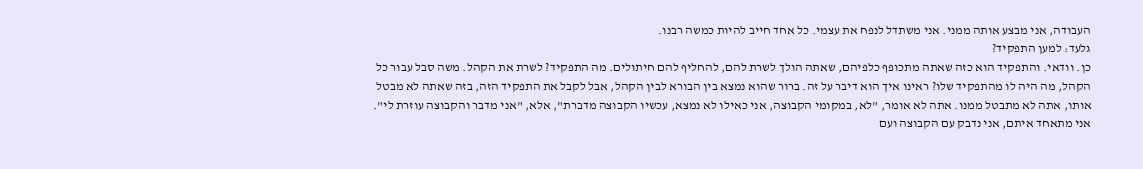העבודה, אני מבצע אותה ממני. אני משתדל לנפח את עצמי. כל אחד חייב להיות כמשה רבנו.
גלעד: למען התפקיד?
כן. וודאי. והתפקיד הוא כזה שאתה מתכופף כלפיהם, שאתה הולך לשרת להם, להחליף להם חיתולים. מה התפקיד? לשרת את הקהל. משה סבל עבור כל הקהל, מה היה לו מהתפקיד שלו? ראינו איך הוא דיבר על זה. ברור שהוא נמצא בין הבורא לבין הקהל, אבל לקבל את התפקיד הזה, בזה שאתה לא מבטל אותו, אתה לא מתבטל ממנו. אתה לא אומר, "לא, במקומי הקבוצה, אני כאילו לא נמצא, עכשיו הקבוצה מדברת", אלא, "אני מדבר והקבוצה עוזרת לי". אני מתאחד איתם, אני נדבק עם הקבוצה ועם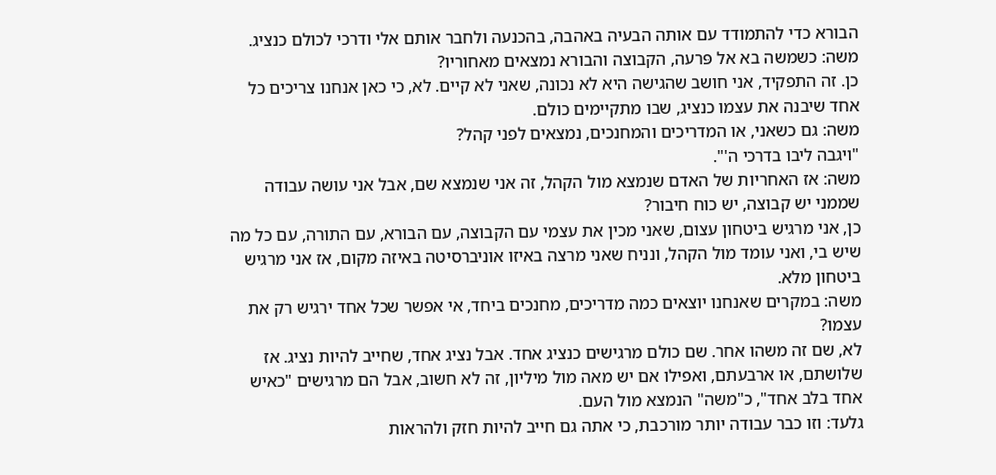הבורא כדי להתמודד עם אותה הבעיה באהבה, בהכנעה ולחבר אותם אלי ודרכי לכולם כנציג.
משה: כשמשה בא אל פּרעה, הקבוצה והבורא נמצאים מאחוריו?
כן. זה התפקיד, אני חושב שהגישה היא לא נכונה, שאני לא קיים. לא, כי כאן אנחנו צריכים כל אחד שיבנה את עצמו כנציג, שבו מתקיימים כולם.
משה: גם כשאני, או המדריכים והמחנכים, נמצאים לפני קהל?
"ויגבה ליבו בדרכי ה'".
משה: אז האחריות של האדם שנמצא מול הקהל, זה אני שנמצא שם, אבל אני עושה עבודה שממני יש קבוצה, יש כוח חיבור?
כן, אני מרגיש ביטחון עצום, שאני מכין את עצמי עם הקבוצה, עם הבורא, עם התורה, עם כל מה שיש בי, ואני עומד מול הקהל, ונניח שאני מרצה באיזו אוניברסיטה באיזה מקום, אז אני מרגיש ביטחון מלא.
משה: במקרים שאנחנו יוצאים כמה מדריכים, מחנכים ביחד, אי אפשר שכל אחד ירגיש רק את עצמו?
לא, שם זה משהו אחר. שם כולם מרגישים כנציג אחד. אבל נציג אחד, שחייב להיות נציג. אז שלושתם, או ארבעתם, ואפילו אם יש מאה מול מיליון, זה לא חשוב, אבל הם מרגישים "כאיש אחד בלב אחד", כ"משה" הנמצא מול העם.
גלעד: וזו כבר עבודה יותר מורכבת, כי אתה גם חייב להיות חזק ולהראות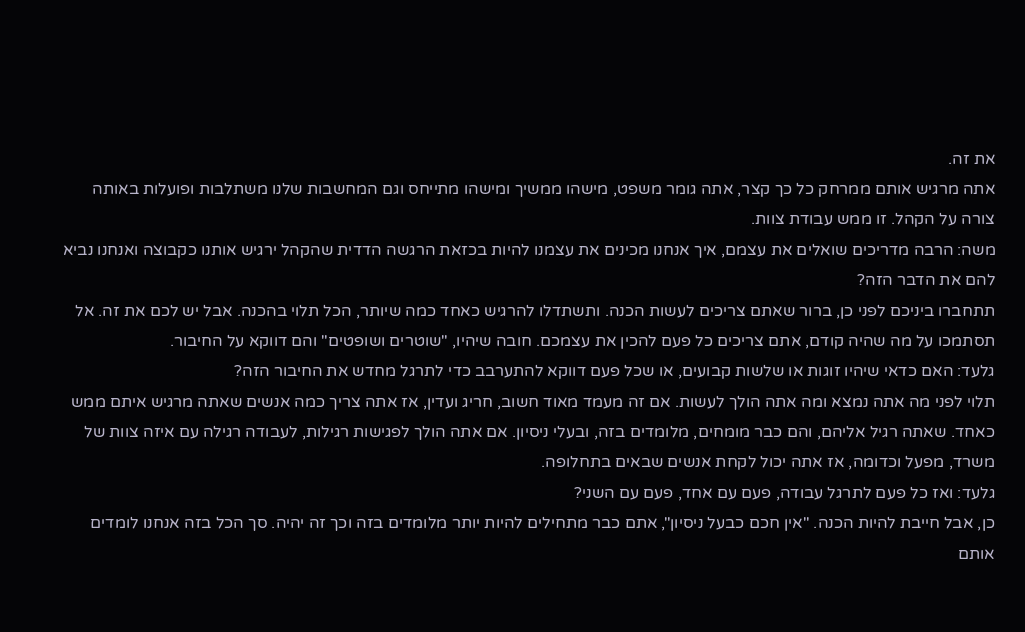את זה.
אתה מרגיש אותם ממרחק כל כך קצר, אתה גומר משפט, מישהו ממשיך ומישהו מתייחס וגם המחשבות שלנו משתלבות ופועלות באותה צורה על הקהל. זו ממש עבודת צוות.
משה: הרבה מדריכים שואלים את עצמם, איך אנחנו מכינים את עצמנו להיות בכזאת הרגשה הדדית שהקהל ירגיש אותנו כקבוצה ואנחנו נביא להם את הדבר הזה?
תתחברו ביניכם לפני כן, ברור שאתם צריכים לעשות הכנה. ותשתדלו להרגיש כאחד כמה שיותר, הכל תלוי בהכנה. אבל יש לכם את זה. אל תסתמכו על מה שהיה קודם, אתם צריכים כל פעם להכין את עצמכם. חובה שיהיו, "שוטרים ושופטים" והם דווקא על החיבור.
גלעד: האם כדאי שיהיו זוגות או שלשות קבועים, או שכל פעם דווקא להתערבב כדי לתרגל מחדש את החיבור הזה?
תלוי לפני מה אתה נמצא ומה אתה הולך לעשות. אם זה מעמד מאוד חשוב, חריג ועדין, אז אתה צריך כמה אנשים שאתה מרגיש איתם ממש כאחד. שאתה רגיל אליהם, והם כבר מומחים, מלומדים בזה, ובעלי ניסיון. אם אתה הולך לפגישות רגילות, לעבודה רגילה עם איזה צוות של משרד, מפעל וכדומה, אז אתה יכול לקחת אנשים שבאים בתחלופה.
גלעד: ואז כל פעם לתרגל עבודה, פעם עם אחד, פעם עם השני?
כן, אבל חייבת להיות הכנה. "אין חכם כבעל ניסיון", אתם כבר מתחילים להיות יותר מלומדים בזה וכך זה יהיה. סך הכל בזה אנחנו לומדים אותם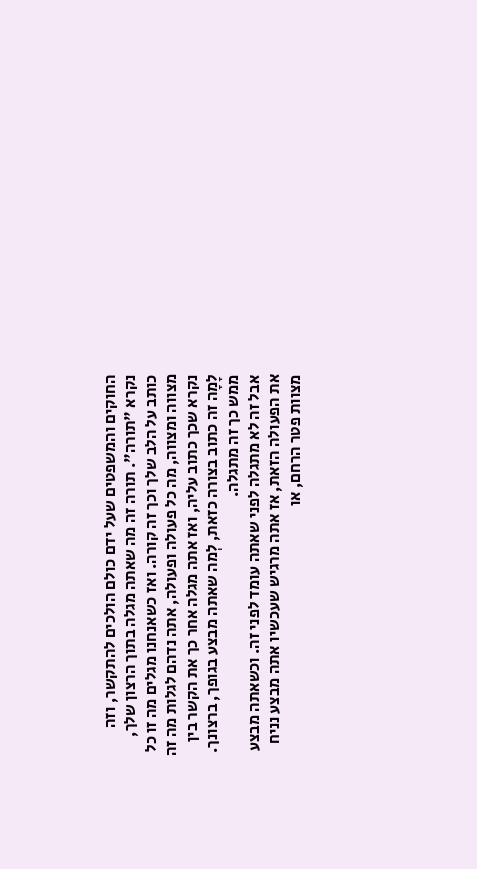החוקים והמשפטים שעל ידם כולם הולכים להתקשר, וזה נקרא "תורה". תורה זה מה שאתה מגלה בתוך הרצון שלך, כותב על הלב שלך וכך זה קורה. ואז כשאנחנו מגלים מה זו כל מצווה ומצווה, מה כל פעולה ופעולה, אתה נדהם לגלות מה זה נקרא שכך כתוב עליה, ואז אתה מגלה אחר כך את הקשר בין לָמָה זה כתוב בצורה כזאת, לְמה שאתה מבצע בגופך, ברצונך. ממש כך זה מתגלה.
אבל זה לא מתגלה לפני שאתה עומד לפני זה. וכשאתה מבצע את הפעולה הזאת, אז אתה מרגיש שעכשיו אתה מבצע נניח מצוות פטר הרחם, או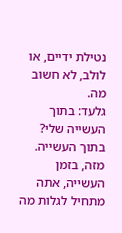נטילת ידיים, או לולב, לא חשוב מה.
גלעד: בתוך העשייה שלי?
בתוך העשייה. מזה, בזמן העשייה, אתה מתחיל לגלות מה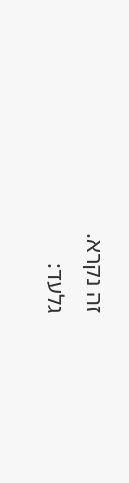זה נקרא.
גלעד: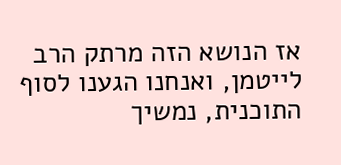אז הנושא הזה מרתק הרב לייטמן, ואנחנו הגענו לסוף התוכנית, נמשיך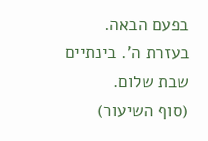בפעם הבאה.
בעזרת ה'. בינתיים שבת שלום.
(סוף השיעור)